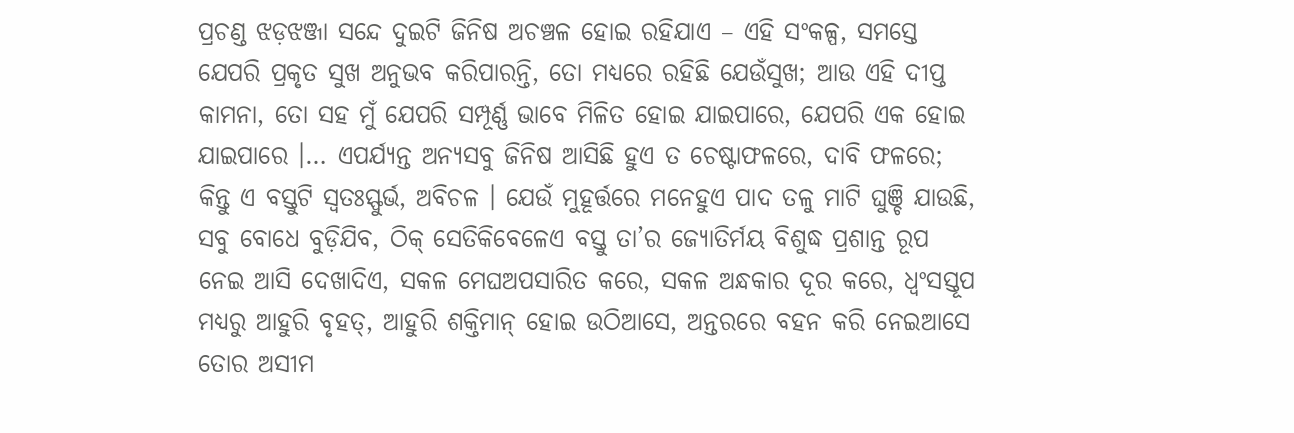ପ୍ରଚଣ୍ଡ ଝଡ଼ଝଞ୍ଜା ସନ୍ଦେ ଦୁଇଟି ଜିନିଷ ଅଚଞ୍ଚଳ ହୋଇ ରହିଯାଏ – ଏହି ସଂକଳ୍ପ, ସମସ୍ତେ ଯେପରି ପ୍ରକୃତ ସୁଖ ଅନୁଭବ କରିପାରନ୍ତି, ତୋ ମଧ୍ୟରେ ରହିଛି ଯେଉଁସୁଖ; ଆଉ ଏହି ଦୀପ୍ତ କାମନା, ତୋ ସହ ମୁଁ ଯେପରି ସମ୍ପୂର୍ଣ୍ଣ ଭାବେ ମିଳିତ ହୋଇ ଯାଇପାରେ, ଯେପରି ଏକ ହୋଇ ଯାଇପାରେ ।… ଏପର୍ଯ୍ୟନ୍ତ ଅନ୍ୟସବୁ ଜିନିଷ ଆସିଛି ହୁଏ ତ ଚେଷ୍ଟାଫଳରେ, ଦାବି ଫଳରେ; କିନ୍ତୁ ଏ ବସ୍ତୁଟି ସ୍ୱତଃସ୍ଫୁର୍ଭ, ଅବିଚଳ । ଯେଉଁ ମୁହୂର୍ତ୍ତରେ ମନେହୁଏ ପାଦ ତଳୁ ମାଟି ଘୁଞ୍ଚି ଯାଉଛି, ସବୁ ବୋଧେ ବୁଡ଼ିଯିବ, ଠିକ୍ ସେତିକିବେଳେଏ ବସ୍ତୁ ତା’ର ଜ୍ୟୋତିର୍ମୟ ବିଶୁଦ୍ଧ ପ୍ରଶାନ୍ତ ରୂପ ନେଇ ଆସି ଦେଖାଦିଏ, ସକଳ ମେଘଅପସାରିତ କରେ, ସକଳ ଅନ୍ଧକାର ଦୂର କରେ, ଧ୍ବଂସସ୍ତୂପ ମଧ୍ୟରୁ ଆହୁରି ବୃହତ୍, ଆହୁରି ଶକ୍ତିମାନ୍ ହୋଇ ଉଠିଆସେ, ଅନ୍ତରରେ ବହନ କରି ନେଇଆସେ ତୋର ଅସୀମ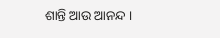ଶାନ୍ତି ଆଉ ଆନନ୍ଦ ।